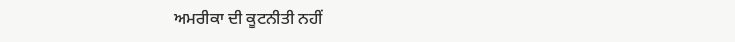ਅਮਰੀਕਾ ਦੀ ਕੂਟਨੀਤੀ ਨਹੀਂ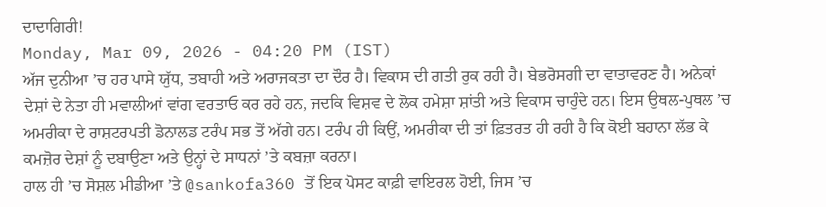ਦਾਦਾਗਿਰੀ!
Monday, Mar 09, 2026 - 04:20 PM (IST)
ਅੱਜ ਦੁਨੀਆ ’ਚ ਹਰ ਪਾਸੇ ਯੁੱਧ, ਤਬਾਹੀ ਅਤੇ ਅਰਾਜਕਤਾ ਦਾ ਦੌਰ ਹੈ। ਵਿਕਾਸ ਦੀ ਗਤੀ ਰੁਕ ਰਹੀ ਹੈ। ਬੇਭਰੋਸਗੀ ਦਾ ਵਾਤਾਵਰਣ ਹੈ। ਅਨੇਕਾਂ ਦੇਸ਼ਾਂ ਦੇ ਨੇਤਾ ਹੀ ਮਵਾਲੀਆਂ ਵਾਂਗ ਵਰਤਾਓ ਕਰ ਰਹੇ ਹਨ, ਜਦਕਿ ਵਿਸ਼ਵ ਦੇ ਲੋਕ ਹਮੇਸ਼ਾ ਸ਼ਾਂਤੀ ਅਤੇ ਵਿਕਾਸ ਚਾਹੁੰਦੇ ਹਨ। ਇਸ ਉਥਲ-ਪੁਥਲ ’ਚ ਅਮਰੀਕਾ ਦੇ ਰਾਸ਼ਟਰਪਤੀ ਡੋਨਾਲਡ ਟਰੰਪ ਸਭ ਤੋਂ ਅੱਗੇ ਹਨ। ਟਰੰਪ ਹੀ ਕਿਉਂ, ਅਮਰੀਕਾ ਦੀ ਤਾਂ ਫ਼ਿਤਰਤ ਹੀ ਰਹੀ ਹੈ ਕਿ ਕੋਈ ਬਹਾਨਾ ਲੱਭ ਕੇ ਕਮਜ਼ੋਰ ਦੇਸ਼ਾਂ ਨੂੰ ਦਬਾਉਣਾ ਅਤੇ ਉਨ੍ਹਾਂ ਦੇ ਸਾਧਨਾਂ ’ਤੇ ਕਬਜ਼ਾ ਕਰਨਾ।
ਹਾਲ ਹੀ ’ਚ ਸੋਸ਼ਲ ਮੀਡੀਆ ’ਤੇ @sankofa360 ਤੋਂ ਇਕ ਪੋਸਟ ਕਾਫ਼ੀ ਵਾਇਰਲ ਹੋਈ, ਜਿਸ ’ਚ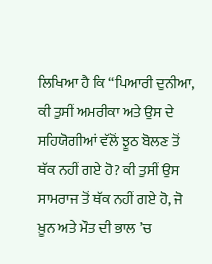ਲਿਖਿਆ ਹੈ ਕਿ ‘‘ਪਿਆਰੀ ਦੁਨੀਆ, ਕੀ ਤੁਸੀਂ ਅਮਰੀਕਾ ਅਤੇ ਉਸ ਦੇ ਸਹਿਯੋਗੀਆਂ ਵੱਲੋਂ ਝੂਠ ਬੋਲਣ ਤੋਂ ਥੱਕ ਨਹੀਂ ਗਏ ਹੋ? ਕੀ ਤੁਸੀਂ ਉਸ ਸਾਮਰਾਜ ਤੋਂ ਥੱਕ ਨਹੀਂ ਗਏ ਹੋ, ਜੋ ਖ਼ੂਨ ਅਤੇ ਮੌਤ ਦੀ ਭਾਲ ’ਚ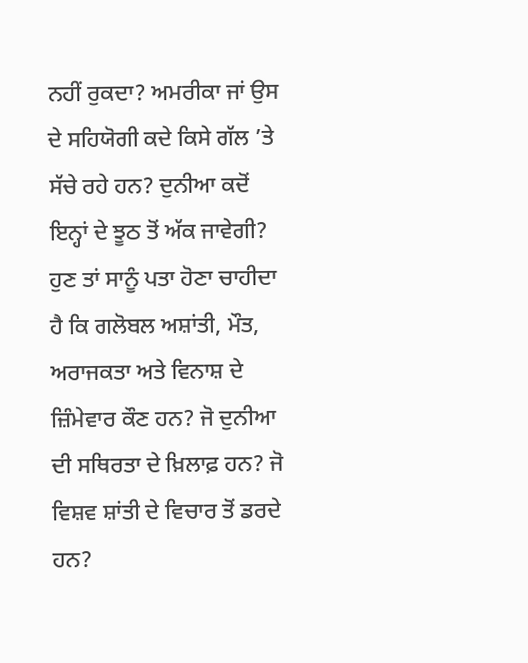ਨਹੀਂ ਰੁਕਦਾ? ਅਮਰੀਕਾ ਜਾਂ ਉਸ ਦੇ ਸਹਿਯੋਗੀ ਕਦੇ ਕਿਸੇ ਗੱਲ ’ਤੇ ਸੱਚੇ ਰਹੇ ਹਨ? ਦੁਨੀਆ ਕਦੋਂ ਇਨ੍ਹਾਂ ਦੇ ਝੂਠ ਤੋਂ ਅੱਕ ਜਾਵੇਗੀ? ਹੁਣ ਤਾਂ ਸਾਨੂੰ ਪਤਾ ਹੋਣਾ ਚਾਹੀਦਾ ਹੈ ਕਿ ਗਲੋਬਲ ਅਸ਼ਾਂਤੀ, ਮੌਤ, ਅਰਾਜਕਤਾ ਅਤੇ ਵਿਨਾਸ਼ ਦੇ ਜ਼ਿੰਮੇਵਾਰ ਕੌਣ ਹਨ? ਜੋ ਦੁਨੀਆ ਦੀ ਸਥਿਰਤਾ ਦੇ ਖ਼ਿਲਾਫ਼ ਹਨ? ਜੋ ਵਿਸ਼ਵ ਸ਼ਾਂਤੀ ਦੇ ਵਿਚਾਰ ਤੋਂ ਡਰਦੇ ਹਨ?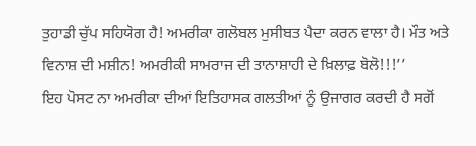ਤੁਹਾਡੀ ਚੁੱਪ ਸਹਿਯੋਗ ਹੈ! ਅਮਰੀਕਾ ਗਲੋਬਲ ਮੁਸੀਬਤ ਪੈਦਾ ਕਰਨ ਵਾਲਾ ਹੈ। ਮੌਤ ਅਤੇ ਵਿਨਾਸ਼ ਦੀ ਮਸ਼ੀਨ! ਅਮਰੀਕੀ ਸਾਮਰਾਜ ਦੀ ਤਾਨਾਸ਼ਾਹੀ ਦੇ ਖ਼ਿਲਾਫ਼ ਬੋਲੋ!!!’’
ਇਹ ਪੋਸਟ ਨਾ ਅਮਰੀਕਾ ਦੀਆਂ ਇਤਿਹਾਸਕ ਗਲਤੀਆਂ ਨੂੰ ਉਜਾਗਰ ਕਰਦੀ ਹੈ ਸਗੋਂ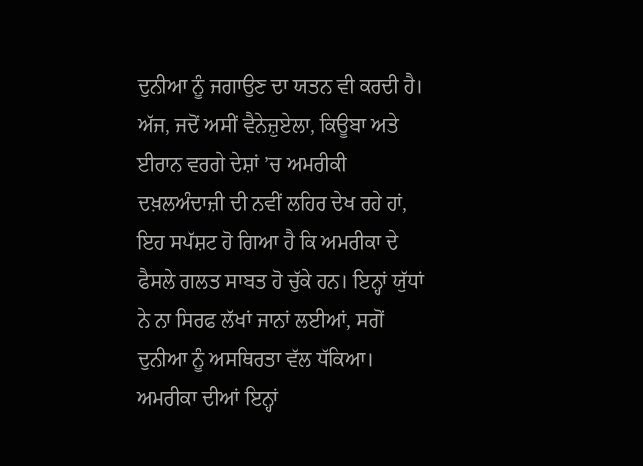ਦੁਨੀਆ ਨੂੰ ਜਗਾਉਣ ਦਾ ਯਤਨ ਵੀ ਕਰਦੀ ਹੈ। ਅੱਜ, ਜਦੋਂ ਅਸੀਂ ਵੈਨੇਜ਼ੁਏਲਾ, ਕਿਊਬਾ ਅਤੇ ਈਰਾਨ ਵਰਗੇ ਦੇਸ਼ਾਂ ’ਚ ਅਮਰੀਕੀ ਦਖ਼ਲਅੰਦਾਜ਼ੀ ਦੀ ਨਵੀਂ ਲਹਿਰ ਦੇਖ ਰਹੇ ਹਾਂ, ਇਹ ਸਪੱਸ਼ਟ ਹੋ ਗਿਆ ਹੈ ਕਿ ਅਮਰੀਕਾ ਦੇ ਫੈਸਲੇ ਗਲਤ ਸਾਬਤ ਹੋ ਚੁੱਕੇ ਹਨ। ਇਨ੍ਹਾਂ ਯੁੱਧਾਂ ਨੇ ਨਾ ਸਿਰਫ ਲੱਖਾਂ ਜਾਨਾਂ ਲਈਆਂ, ਸਗੋਂ ਦੁਨੀਆ ਨੂੰ ਅਸਥਿਰਤਾ ਵੱਲ ਧੱਕਿਆ। ਅਮਰੀਕਾ ਦੀਆਂ ਇਨ੍ਹਾਂ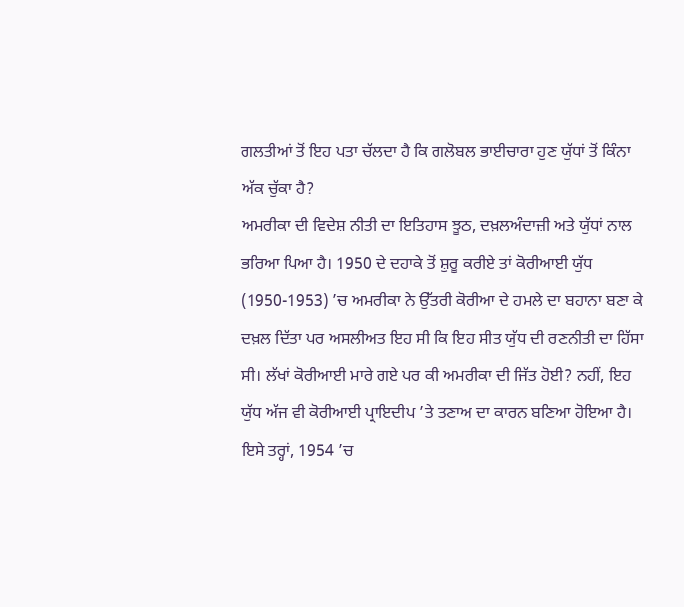ਗਲਤੀਆਂ ਤੋਂ ਇਹ ਪਤਾ ਚੱਲਦਾ ਹੈ ਕਿ ਗਲੋਬਲ ਭਾਈਚਾਰਾ ਹੁਣ ਯੁੱਧਾਂ ਤੋਂ ਕਿੰਨਾ ਅੱਕ ਚੁੱਕਾ ਹੈ?
ਅਮਰੀਕਾ ਦੀ ਵਿਦੇਸ਼ ਨੀਤੀ ਦਾ ਇਤਿਹਾਸ ਝੂਠ, ਦਖ਼ਲਅੰਦਾਜ਼ੀ ਅਤੇ ਯੁੱਧਾਂ ਨਾਲ ਭਰਿਆ ਪਿਆ ਹੈ। 1950 ਦੇ ਦਹਾਕੇ ਤੋਂ ਸ਼ੁਰੂ ਕਰੀਏ ਤਾਂ ਕੋਰੀਆਈ ਯੁੱਧ (1950-1953) ’ਚ ਅਮਰੀਕਾ ਨੇ ਉੱਤਰੀ ਕੋਰੀਆ ਦੇ ਹਮਲੇ ਦਾ ਬਹਾਨਾ ਬਣਾ ਕੇ ਦਖ਼ਲ ਦਿੱਤਾ ਪਰ ਅਸਲੀਅਤ ਇਹ ਸੀ ਕਿ ਇਹ ਸੀਤ ਯੁੱਧ ਦੀ ਰਣਨੀਤੀ ਦਾ ਹਿੱਸਾ ਸੀ। ਲੱਖਾਂ ਕੋਰੀਆਈ ਮਾਰੇ ਗਏ ਪਰ ਕੀ ਅਮਰੀਕਾ ਦੀ ਜਿੱਤ ਹੋਈ? ਨਹੀਂ, ਇਹ ਯੁੱਧ ਅੱਜ ਵੀ ਕੋਰੀਆਈ ਪ੍ਰਾਇਦੀਪ ’ਤੇ ਤਣਾਅ ਦਾ ਕਾਰਨ ਬਣਿਆ ਹੋਇਆ ਹੈ। ਇਸੇ ਤਰ੍ਹਾਂ, 1954 ’ਚ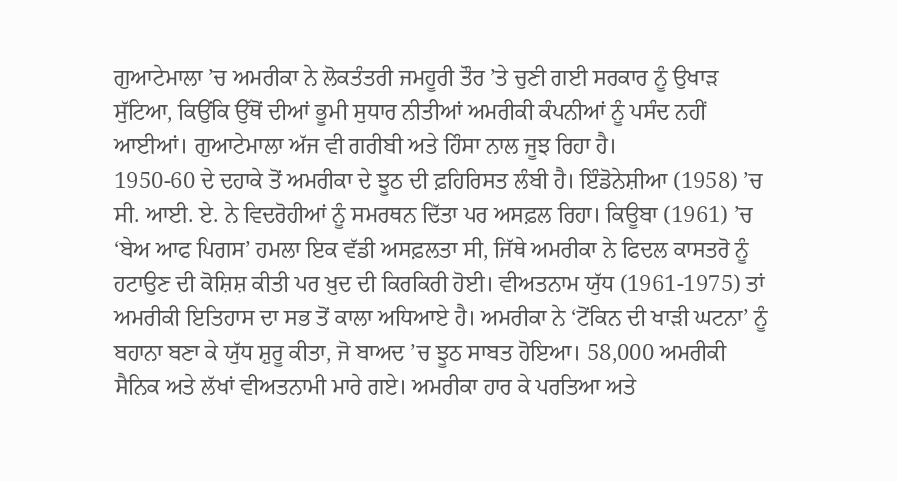ਗੁਆਟੇਮਾਲਾ ’ਚ ਅਮਰੀਕਾ ਨੇ ਲੋਕਤੰਤਰੀ ਜਮਹੂਰੀ ਤੌਰ ’ਤੇ ਚੁਣੀ ਗਈ ਸਰਕਾਰ ਨੂੰ ਉਖਾੜ ਸੁੱਟਿਆ, ਕਿਉਂਕਿ ਉੱਥੋਂ ਦੀਆਂ ਭੂਮੀ ਸੁਧਾਰ ਨੀਤੀਆਂ ਅਮਰੀਕੀ ਕੰਪਨੀਆਂ ਨੂੰ ਪਸੰਦ ਨਹੀਂ ਆਈਆਂ। ਗੁਆਟੇਮਾਲਾ ਅੱਜ ਵੀ ਗਰੀਬੀ ਅਤੇ ਹਿੰਸਾ ਨਾਲ ਜੂਝ ਰਿਹਾ ਹੈ।
1950-60 ਦੇ ਦਹਾਕੇ ਤੋਂ ਅਮਰੀਕਾ ਦੇ ਝੂਠ ਦੀ ਫ਼ਹਿਰਿਸਤ ਲੰਬੀ ਹੈ। ਇੰਡੋਨੇਸ਼ੀਆ (1958) ’ਚ ਸੀ. ਆਈ. ਏ. ਨੇ ਵਿਦਰੋਹੀਆਂ ਨੂੰ ਸਮਰਥਨ ਦਿੱਤਾ ਪਰ ਅਸਫ਼ਲ ਰਿਹਾ। ਕਿਊਬਾ (1961) ’ਚ ‘ਬੇਅ ਆਫ ਪਿਗਸ’ ਹਮਲਾ ਇਕ ਵੱਡੀ ਅਸਫ਼ਲਤਾ ਸੀ, ਜਿੱਥੇ ਅਮਰੀਕਾ ਨੇ ਫਿਦਲ ਕਾਸਤਰੋ ਨੂੰ ਹਟਾਉਣ ਦੀ ਕੋਸ਼ਿਸ਼ ਕੀਤੀ ਪਰ ਖ਼ੁਦ ਦੀ ਕਿਰਕਿਰੀ ਹੋਈ। ਵੀਅਤਨਾਮ ਯੁੱਧ (1961-1975) ਤਾਂ ਅਮਰੀਕੀ ਇਤਿਹਾਸ ਦਾ ਸਭ ਤੋਂ ਕਾਲਾ ਅਧਿਆਏ ਹੈ। ਅਮਰੀਕਾ ਨੇ ‘ਟੋਂਕਿਨ ਦੀ ਖਾੜੀ ਘਟਨਾ’ ਨੂੰ ਬਹਾਨਾ ਬਣਾ ਕੇ ਯੁੱਧ ਸ਼ੁਰੂ ਕੀਤਾ, ਜੋ ਬਾਅਦ ’ਚ ਝੂਠ ਸਾਬਤ ਹੋਇਆ। 58,000 ਅਮਰੀਕੀ ਸੈਨਿਕ ਅਤੇ ਲੱਖਾਂ ਵੀਅਤਨਾਮੀ ਮਾਰੇ ਗਏ। ਅਮਰੀਕਾ ਹਾਰ ਕੇ ਪਰਤਿਆ ਅਤੇ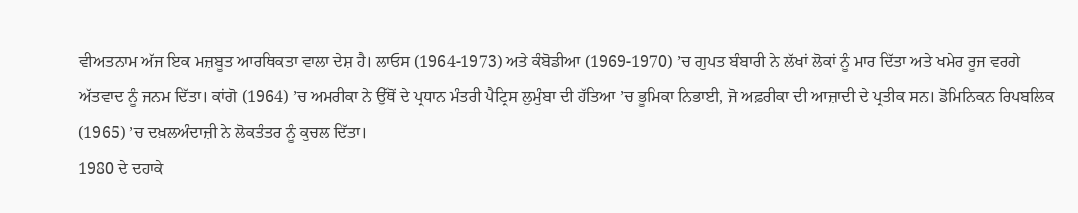ਵੀਅਤਨਾਮ ਅੱਜ ਇਕ ਮਜ਼ਬੂਤ ਆਰਥਿਕਤਾ ਵਾਲਾ ਦੇਸ਼ ਹੈ। ਲਾਓਸ (1964-1973) ਅਤੇ ਕੰਬੋਡੀਆ (1969-1970) ’ਚ ਗੁਪਤ ਬੰਬਾਰੀ ਨੇ ਲੱਖਾਂ ਲੋਕਾਂ ਨੂੰ ਮਾਰ ਦਿੱਤਾ ਅਤੇ ਖਮੇਰ ਰੂਜ ਵਰਗੇ ਅੱਤਵਾਦ ਨੂੰ ਜਨਮ ਦਿੱਤਾ। ਕਾਂਗੋ (1964) ’ਚ ਅਮਰੀਕਾ ਨੇ ਉੱਥੋਂ ਦੇ ਪ੍ਰਧਾਨ ਮੰਤਰੀ ਪੈਟ੍ਰਿਸ ਲੁਮੁੰਬਾ ਦੀ ਹੱਤਿਆ ’ਚ ਭੂਮਿਕਾ ਨਿਭਾਈ, ਜੋ ਅਫ਼ਰੀਕਾ ਦੀ ਆਜ਼ਾਦੀ ਦੇ ਪ੍ਰਤੀਕ ਸਨ। ਡੋਮਿਨਿਕਨ ਰਿਪਬਲਿਕ (1965) ’ਚ ਦਖ਼ਲਅੰਦਾਜ਼ੀ ਨੇ ਲੋਕਤੰਤਰ ਨੂੰ ਕੁਚਲ ਦਿੱਤਾ।
1980 ਦੇ ਦਹਾਕੇ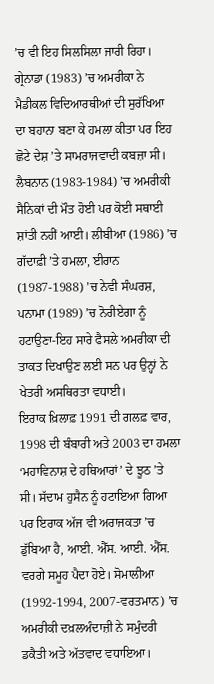’ਚ ਵੀ ਇਹ ਸਿਲਸਿਲਾ ਜਾਰੀ ਰਿਹਾ। ਗ੍ਰੇਨਾਡਾ (1983) ’ਚ ਅਮਰੀਕਾ ਨੇ ਮੈਡੀਕਲ ਵਿਦਿਆਰਥੀਆਂ ਦੀ ਸੁਰੱਖਿਆ ਦਾ ਬਹਾਨਾ ਬਣਾ ਕੇ ਹਮਲਾ ਕੀਤਾ ਪਰ ਇਹ ਛੋਟੇ ਦੇਸ਼ ’ਤੇ ਸਾਮਰਾਜਵਾਦੀ ਕਬਜ਼ਾ ਸੀ। ਲੈਬਨਾਨ (1983-1984) ’ਚ ਅਮਰੀਕੀ ਸੈਨਿਕਾਂ ਦੀ ਮੌਤ ਹੋਈ ਪਰ ਕੋਈ ਸਥਾਈ ਸ਼ਾਂਤੀ ਨਹੀਂ ਆਈ। ਲੀਬੀਆ (1986) ’ਚ ਗੱਦਾਫ਼ੀ ’ਤੇ ਹਮਲਾ, ਈਰਾਨ (1987-1988) ’ਚ ਨੇਵੀ ਸੰਘਰਸ਼, ਪਨਾਮਾ (1989) ’ਚ ਨੋਰੀਏਗਾ ਨੂੰ ਹਟਾਉਣਾ-ਇਹ ਸਾਰੇ ਫੈਸਲੇ ਅਮਰੀਕਾ ਦੀ ਤਾਕਤ ਦਿਖਾਉਣ ਲਈ ਸਨ ਪਰ ਉਨ੍ਹਾਂ ਨੇ ਖੇਤਰੀ ਅਸਥਿਰਤਾ ਵਧਾਈ।
ਇਰਾਕ ਖ਼ਿਲਾਫ਼ 1991 ਦੀ ਗਲਫ਼ ਵਾਰ, 1998 ਦੀ ਬੰਬਾਰੀ ਅਤੇ 2003 ਦਾ ਹਮਲਾ ‘ਮਹਾਵਿਨਾਸ਼ ਦੇ ਹਥਿਆਰਾਂ’ ਦੇ ਝੂਠ ’ਤੇ ਸੀ। ਸੱਦਾਮ ਹੁਸੈਨ ਨੂੰ ਹਟਾਇਆ ਗਿਆ ਪਰ ਇਰਾਕ ਅੱਜ ਵੀ ਅਰਾਜਕਤਾ ’ਚ ਡੁੱਬਿਆ ਹੈ, ਆਈ. ਐੱਸ. ਆਈ. ਐੱਸ. ਵਰਗੇ ਸਮੂਹ ਪੈਦਾ ਹੋਏ। ਸੋਮਾਲੀਆ (1992-1994, 2007-ਵਰਤਮਾਨ) ’ਚ ਅਮਰੀਕੀ ਦਖ਼ਲਅੰਦਾਜ਼ੀ ਨੇ ਸਮੁੰਦਰੀ ਡਕੈਤੀ ਅਤੇ ਅੱਤਵਾਦ ਵਧਾਇਆ।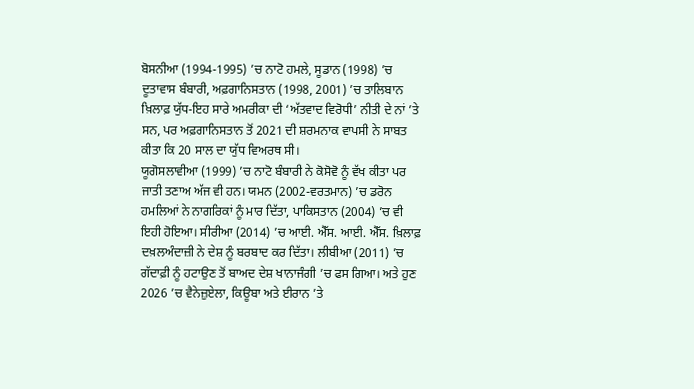ਬੋਸਨੀਆ (1994-1995) ’ਚ ਨਾਟੋ ਹਮਲੇ, ਸੂਡਾਨ (1998) ’ਚ ਦੂਤਾਵਾਸ ਬੰਬਾਰੀ, ਅਫ਼ਗਾਨਿਸਤਾਨ (1998, 2001) ’ਚ ਤਾਲਿਬਾਨ ਖ਼ਿਲਾਫ਼ ਯੁੱਧ-ਇਹ ਸਾਰੇ ਅਮਰੀਕਾ ਦੀ ‘ਅੱਤਵਾਦ ਵਿਰੋਧੀ’ ਨੀਤੀ ਦੇ ਨਾਂ ’ਤੇ ਸਨ, ਪਰ ਅਫ਼ਗਾਨਿਸਤਾਨ ਤੋਂ 2021 ਦੀ ਸ਼ਰਮਨਾਕ ਵਾਪਸੀ ਨੇ ਸਾਬਤ ਕੀਤਾ ਕਿ 20 ਸਾਲ ਦਾ ਯੁੱਧ ਵਿਅਰਥ ਸੀ।
ਯੂਗੋਸਲਾਵੀਆ (1999) ’ਚ ਨਾਟੋ ਬੰਬਾਰੀ ਨੇ ਕੋਸੋਵੋ ਨੂੰ ਵੱਖ ਕੀਤਾ ਪਰ ਜਾਤੀ ਤਣਾਅ ਅੱਜ ਵੀ ਹਨ। ਯਮਨ (2002-ਵਰਤਮਾਨ) ’ਚ ਡਰੋਨ ਹਮਲਿਆਂ ਨੇ ਨਾਗਰਿਕਾਂ ਨੂੰ ਮਾਰ ਦਿੱਤਾ, ਪਾਕਿਸਤਾਨ (2004) ’ਚ ਵੀ ਇਹੀ ਹੋਇਆ। ਸੀਰੀਆ (2014) ’ਚ ਆਈ. ਐੱਸ. ਆਈ. ਐੱਸ. ਖ਼ਿਲਾਫ਼ ਦਖ਼ਲਅੰਦਾਜ਼ੀ ਨੇ ਦੇਸ਼ ਨੂੰ ਬਰਬਾਦ ਕਰ ਦਿੱਤਾ। ਲੀਬੀਆ (2011) ’ਚ ਗੱਦਾਫ਼ੀ ਨੂੰ ਹਟਾਉਣ ਤੋਂ ਬਾਅਦ ਦੇਸ਼ ਖਾਨਾਜੰਗੀ ’ਚ ਫਸ ਗਿਆ। ਅਤੇ ਹੁਣ 2026 ’ਚ ਵੈਨੇਜ਼ੁਏਲਾ, ਕਿਊਬਾ ਅਤੇ ਈਰਾਨ ’ਤੇ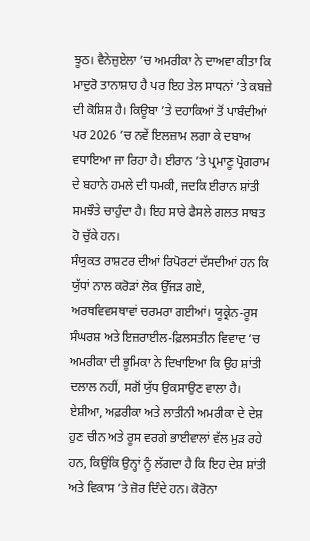ਝੂਠ। ਵੈਨੇਜ਼ੁਏਲਾ ’ਚ ਅਮਰੀਕਾ ਨੇ ਦਾਅਵਾ ਕੀਤਾ ਕਿ ਮਾਦੁਰੋ ਤਾਨਾਸ਼ਾਹ ਹੈ ਪਰ ਇਹ ਤੇਲ ਸਾਧਨਾਂ ’ਤੇ ਕਬਜ਼ੇ ਦੀ ਕੋਸ਼ਿਸ਼ ਹੈ। ਕਿਊਬਾ ’ਤੇ ਦਹਾਕਿਆਂ ਤੋਂ ਪਾਬੰਦੀਆਂ ਪਰ 2026 ’ਚ ਨਵੇਂ ਇਲਜ਼ਾਮ ਲਗਾ ਕੇ ਦਬਾਅ ਵਧਾਇਆ ਜਾ ਰਿਹਾ ਹੈ। ਈਰਾਨ ’ਤੇ ਪ੍ਰਮਾਣੂ ਪ੍ਰੋਗਰਾਮ ਦੇ ਬਹਾਨੇ ਹਮਲੇ ਦੀ ਧਮਕੀ, ਜਦਕਿ ਈਰਾਨ ਸ਼ਾਂਤੀ ਸਮਝੌਤੇ ਚਾਹੁੰਦਾ ਹੈ। ਇਹ ਸਾਰੇ ਫੈਸਲੇ ਗਲਤ ਸਾਬਤ ਹੋ ਚੁੱਕੇ ਹਨ।
ਸੰਯੁਕਤ ਰਾਸ਼ਟਰ ਦੀਆਂ ਰਿਪੋਰਟਾਂ ਦੱਸਦੀਆਂ ਹਨ ਕਿ ਯੁੱਧਾਂ ਨਾਲ ਕਰੋੜਾਂ ਲੋਕ ਉੱਜੜ ਗਏ, ਅਰਥਵਿਵਸਥਾਵਾਂ ਚਰਮਰਾ ਗਈਆਂ। ਯੂਕ੍ਰੇਨ-ਰੂਸ ਸੰਘਰਸ਼ ਅਤੇ ਇਜ਼ਰਾਈਲ-ਫ਼ਿਲਸਤੀਨ ਵਿਵਾਦ ’ਚ ਅਮਰੀਕਾ ਦੀ ਭੂਮਿਕਾ ਨੇ ਦਿਖਾਇਆ ਕਿ ਉਹ ਸ਼ਾਂਤੀ ਦਲਾਲ ਨਹੀਂ, ਸਗੋਂ ਯੁੱਧ ਉਕਸਾਉਣ ਵਾਲਾ ਹੈ। ਏਸ਼ੀਆ, ਅਫ਼ਰੀਕਾ ਅਤੇ ਲਾਤੀਨੀ ਅਮਰੀਕਾ ਦੇ ਦੇਸ਼ ਹੁਣ ਚੀਨ ਅਤੇ ਰੂਸ ਵਰਗੇ ਭਾਈਵਾਲਾਂ ਵੱਲ ਮੁੜ ਰਹੇ ਹਨ, ਕਿਉਂਕਿ ਉਨ੍ਹਾਂ ਨੂੰ ਲੱਗਦਾ ਹੈ ਕਿ ਇਹ ਦੇਸ਼ ਸ਼ਾਂਤੀ ਅਤੇ ਵਿਕਾਸ ’ਤੇ ਜ਼ੋਰ ਦਿੰਦੇ ਹਨ। ਕੋਰੋਨਾ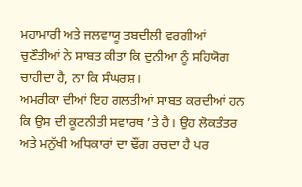ਮਹਾਮਾਰੀ ਅਤੇ ਜਲਵਾਯੂ ਤਬਦੀਲੀ ਵਰਗੀਆਂ ਚੁਣੌਤੀਆਂ ਨੇ ਸਾਬਤ ਕੀਤਾ ਕਿ ਦੁਨੀਆ ਨੂੰ ਸਹਿਯੋਗ ਚਾਹੀਦਾ ਹੈ, ਨਾ ਕਿ ਸੰਘਰਸ਼।
ਅਮਰੀਕਾ ਦੀਆਂ ਇਹ ਗਲਤੀਆਂ ਸਾਬਤ ਕਰਦੀਆਂ ਹਨ ਕਿ ਉਸ ਦੀ ਕੂਟਨੀਤੀ ਸਵਾਰਥ ’ਤੇ ਹੈ। ਉਹ ਲੋਕਤੰਤਰ ਅਤੇ ਮਨੁੱਖੀ ਅਧਿਕਾਰਾਂ ਦਾ ਢੌਂਗ ਰਚਦਾ ਹੈ ਪਰ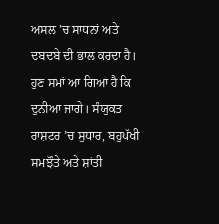ਅਸਲ ’ਚ ਸਾਧਨਾਂ ਅਤੇ ਦਬਦਬੇ ਦੀ ਭਾਲ ਕਰਦਾ ਹੈ। ਹੁਣ ਸਮਾਂ ਆ ਗਿਆ ਹੈ ਕਿ ਦੁਨੀਆ ਜਾਗੇ। ਸੰਯੁਕਤ ਰਾਸ਼ਟਰ ’ਚ ਸੁਧਾਰ, ਬਹੁਪੱਖੀ ਸਮਝੌਤੇ ਅਤੇ ਸ਼ਾਂਤੀ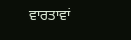ਵਾਰਤਾਵਾਂ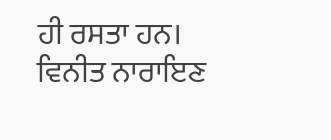ਹੀ ਰਸਤਾ ਹਨ।
ਵਿਨੀਤ ਨਾਰਾਇਣ